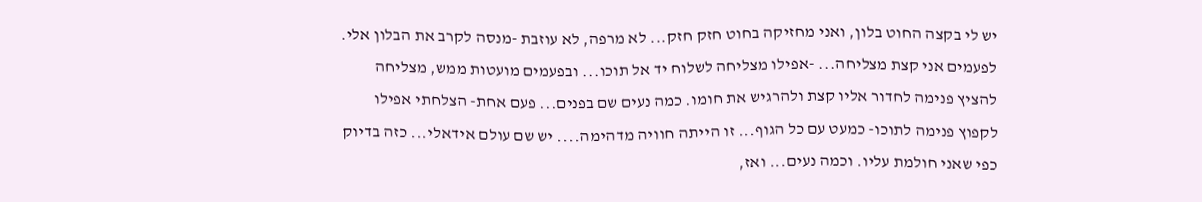יש לי בקצה החוט בלון, ואני מחזיקה בחוט חזק חזק... לא מרפה, לא עוזבת -מנסה לקרב את הבלון אלי. לפעמים אני קצת מצליחה... -אפילו מצליחה לשלוח יד אל תוכו... ובפעמים מועטות ממש, מצליחה להציץ פנימה לחדור אליו קצת ולהרגיש את חומו. כמה נעים שם בפנים... פעם אחת- הצלחתי אפילו לקפוץ פנימה לתוכו- כמעט עם כל הגוף... זו הייתה חוויה מדהימה.... יש שם עולם אידאלי... כזה בדיוק כפי שאני חולמת עליו. וכמה נעים... ואז,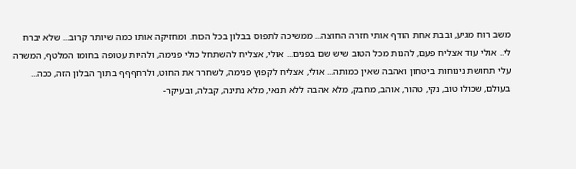משב רוח מגיע, ובבת אחת הודף אותי חזרה החוצה... ממשיכה לתפוס בבלון בכל הכוח. ומחזיקה אותו כמה שיותר קרוב... שלא יברח לי.. אולי עוד אצליח פעם, להנות מכל הטוב שיש שם בפנים... אולי, אצליח להשתחל כולי פנימה, ולהיות עטופה בחומו המלטף, המשרה עלי תחושת נינוחות ביטחון ואהבה שאין כמותה... אולי, אצליח לקפוץ פנימה, לשחרר את החוט, ולרחףףף בתוך הבלון הזה, ככה... בעולם, שכולו טוב, נקי, טהור, אוהב, מחבק, מלא אהבה ללא תנאי, מלא נתינה, קבלה, ובעיקר-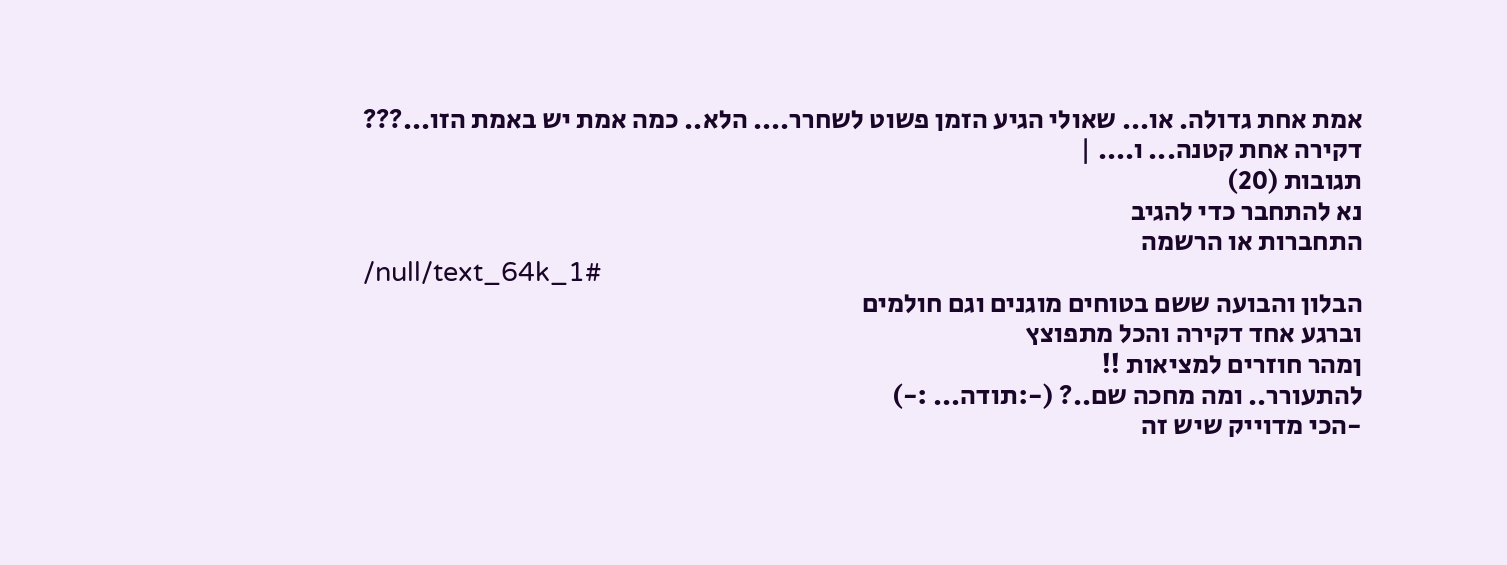אמת אחת גדולה. או... שאולי הגיע הזמן פשוט לשחרר.... הלא.. כמה אמת יש באמת הזו...??? דקירה אחת קטנה... ו.... |
תגובות (20)
נא להתחבר כדי להגיב
התחברות או הרשמה
/null/text_64k_1#
הבלון והבועה ששם בטוחים מוגנים וגם חולמים
וברגע אחד דקירה והכל מתפוצץ
ןמהר חוזרים למציאות !!
להתעורר.. ומה מחכה שם..? (-:תודה... :-)
-הכי מדוייק שיש זה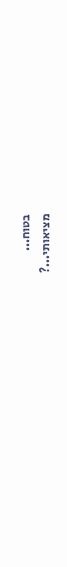בטוח...
מציאותי...?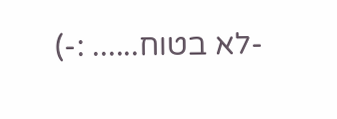-לא בטוח...... :-)